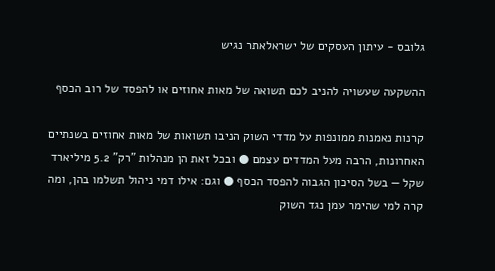גלובס - עיתון העסקים של ישראלאתר נגיש

ההשקעה שעשויה להניב לכם תשואה של מאות אחוזים או להפסד של רוב הכסף

קרנות נאמנות ממונפות על מדדי השוק הניבו תשואות של מאות אחוזים בשנתיים האחרונות, הרבה מעל המדדים עצמם ● ובכל זאת הן מנהלות "רק" 5.2 מיליארד שקל — בשל הסיכון הגבוה להפסד הכסף ● וגם: אילו דמי ניהול תשלמו בהן, ומה קרה למי שהימר עמן נגד השוק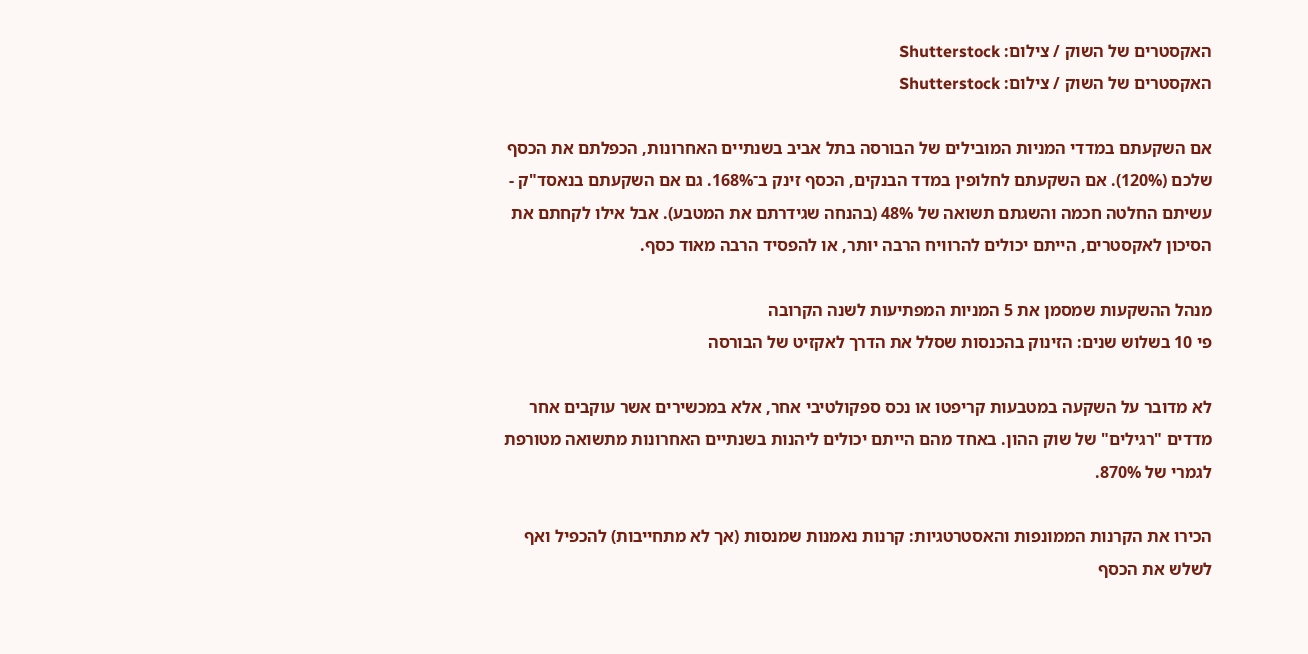האקסטרים של השוק / צילום: Shutterstock
האקסטרים של השוק / צילום: Shutterstock

אם השקעתם במדדי המניות המובילים של הבורסה בתל אביב בשנתיים האחרונות, הכפלתם את הכסף שלכם (120%). אם השקעתם לחלופין במדד הבנקים, הכסף זינק ב־168%. גם אם השקעתם בנאסד"ק - עשיתם החלטה חכמה והשגתם תשואה של 48% (בהנחה שגידרתם את המטבע). אבל אילו לקחתם את הסיכון לאקסטרים, הייתם יכולים להרוויח הרבה יותר, או להפסיד הרבה מאוד כסף.

מנהל ההשקעות שמסמן את 5 המניות המפתיעות לשנה הקרובה
פי 10 בשלוש שנים: הזינוק בהכנסות שסלל את הדרך לאקזיט של הבורסה

לא מדובר על השקעה במטבעות קריפטו או נכס ספקולטיבי אחר, אלא במכשירים אשר עוקבים אחר מדדים "רגילים" של שוק ההון. באחד מהם הייתם יכולים ליהנות בשנתיים האחרונות מתשואה מטורפת לגמרי של 870%.

הכירו את הקרנות הממונפות והאסטרטגיות: קרנות נאמנות שמנסות (אך לא מתחייבות) להכפיל ואף לשלש את הכסף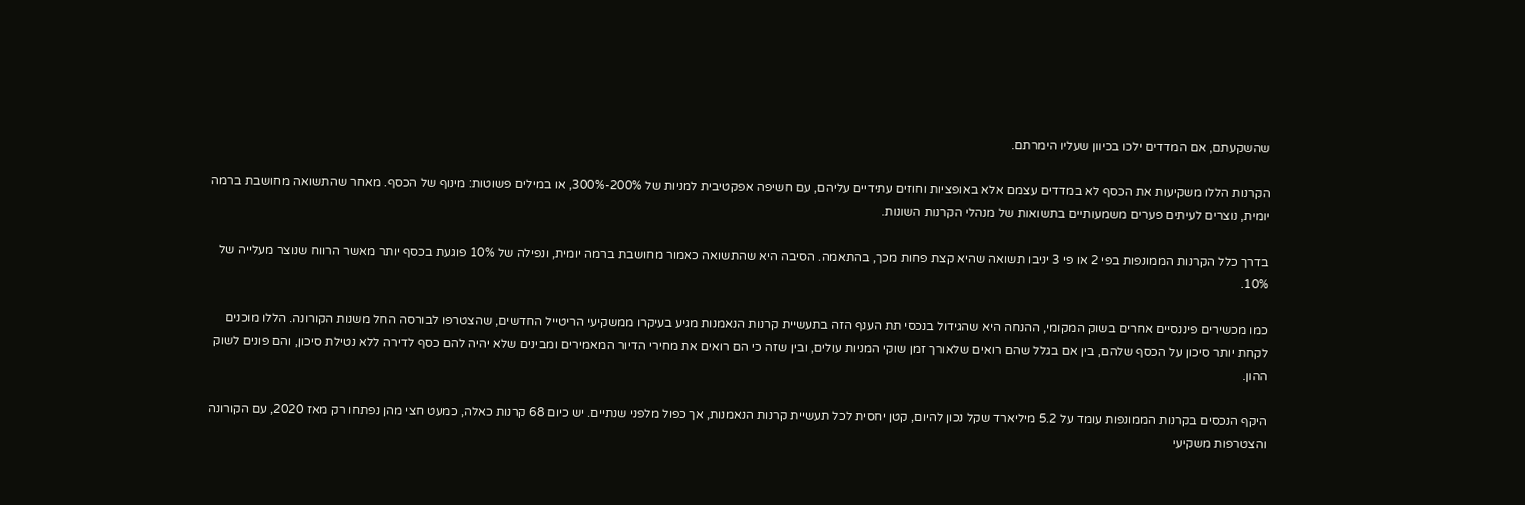שהשקעתם, אם המדדים ילכו בכיוון שעליו הימרתם.

הקרנות הללו משקיעות את הכסף לא במדדים עצמם אלא באופציות וחוזים עתידיים עליהם, עם חשיפה אפקטיבית למניות של 200%-300%, או במילים פשוטות: מינוף של הכסף. מאחר שהתשואה מחושבת ברמה יומית, נוצרים לעיתים פערים משמעותיים בתשואות של מנהלי הקרנות השונות.

בדרך כלל הקרנות הממונפות בפי 2 או פי 3 יניבו תשואה שהיא קצת פחות מכך, בהתאמה. הסיבה היא שהתשואה כאמור מחושבת ברמה יומית, ונפילה של 10% פוגעת בכסף יותר מאשר הרווח שנוצר מעלייה של 10%.

כמו מכשירים פיננסיים אחרים בשוק המקומי, ההנחה היא שהגידול בנכסי תת הענף הזה בתעשיית קרנות הנאמנות מגיע בעיקרו ממשקיעי הריטייל החדשים, שהצטרפו לבורסה החל משנות הקורונה. הללו מוכנים לקחת יותר סיכון על הכסף שלהם, בין אם בגלל שהם רואים שלאורך זמן שוקי המניות עולים, ובין שזה כי הם רואים את מחירי הדיור המאמירים ומבינים שלא יהיה להם כסף לדירה ללא נטילת סיכון, והם פונים לשוק ההון.

היקף הנכסים בקרנות הממונפות עומד על 5.2 מיליארד שקל נכון להיום, קטן יחסית לכל תעשיית קרנות הנאמנות, אך כפול מלפני שנתיים. יש כיום 68 קרנות כאלה, כמעט חצי מהן נפתחו רק מאז 2020, עם הקורונה והצטרפות משקיעי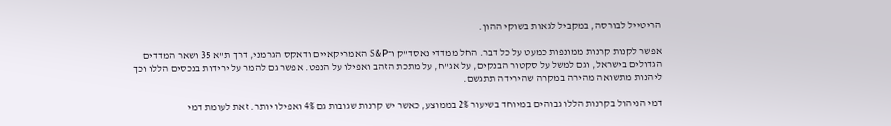הריטייל לבורסה, במקביל לגאות בשוקי ההון.

אפשר לקנות קרנות ממונפות כמעט על כל דבר. החל ממדדי נאסד"ק ו־S&P האמריקאיים ודאקס הגרמני, דרך ת"א 35 ושאר המדדים הגדולים בישראל, וגם למשל על סקטור הבנקים, על אג"ח, על מתכת הזהב ואפילו על הנפט. אפשר גם להמר על ירידות בנכסים הללו וכך ליהנות מתשואה מהירה במקרה שהירידה תתגשם.

דמי הניהול בקרנות הללו גבוהים במיוחד בשיעור 2% בממוצע, כאשר יש קרנות שגובות גם 4% ואפילו יותר. זאת לעומת דמי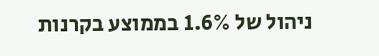ניהול של 1.6% בממוצע בקרנות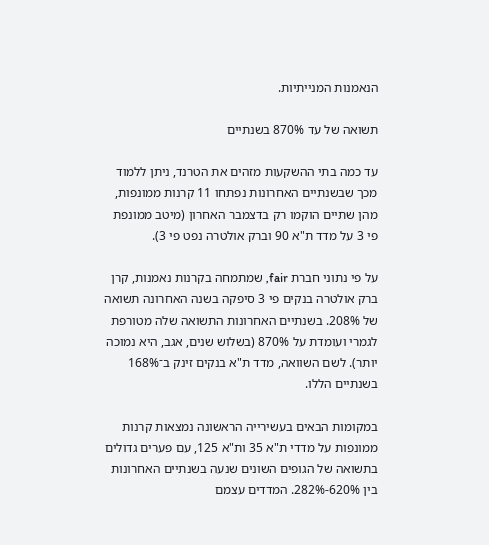הנאמנות המנייתיות.

תשואה של עד 870% בשנתיים

עד כמה בתי ההשקעות מזהים את הטרנד, ניתן ללמוד מכך שבשנתיים האחרונות נפתחו 11 קרנות ממונפות, מהן שתיים הוקמו רק בדצמבר האחרון (מיטב ממונפת פי 3 על מדד ת"א 90 וברק אולטרה נפט פי 3).

על פי נתוני חברת fair, שמתמחה בקרנות נאמנות, קרן ברק אולטרה בנקים פי 3 סיפקה בשנה האחרונה תשואה של 208%. בשנתיים האחרונות התשואה שלה מטורפת לגמרי ועומדת על 870% (בשלוש שנים, אגב, היא נמוכה יותר). לשם השוואה, מדד ת"א בנקים זינק ב־168% בשנתיים הללו.

במקומות הבאים בעשירייה הראשונה נמצאות קרנות ממונפות על מדדי ת"א 35 ות"א 125, עם פערים גדולים בתשואה של הגופים השונים שנעה בשנתיים האחרונות בין 620%-282%. המדדים עצמם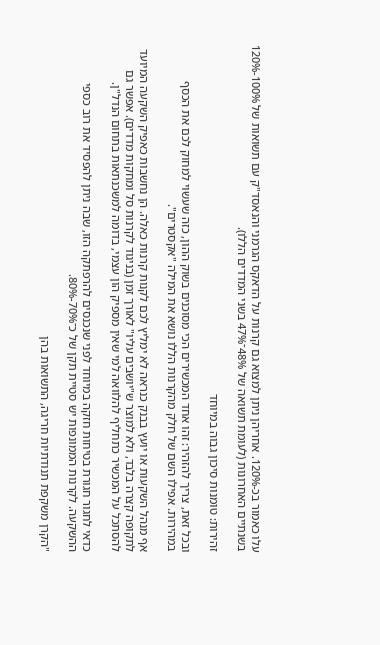עלו כאמור בכ-120%. אחריהן ניתן למצוא גם קרנות על הדאקס הגרמני והנאסד"ק עם תשואות של 100%-120% בשנתיים האחרונות (לעומת תשואה של 48%־47% בשני המדדים הללו).

זהירות: טומנות סיכון גבוה במיוחד

ובכל זאת, צריך להזהיר: זהו אחד המכשירים הכי מסוכנים בשוק ההון, כזה שעשוי למחוק לכם את הכסף במהירות. אפילו השם של חלק מהקרנות הללו נושא את המילה "אקסטרים".

אף מנהל השקעות או יועץ בבנק כנראה לא ימליץ לכם לקנות קרנות כאלה. הן נחשבות כאפיק השקעה המיועד לתקופה קצרה בלבד, ולא למוצר ש"יושבים עליו" לאורך זמן (בניגוד לקרנות סל ומחקות מדדים). אפשר גם להסתכל על המכשיר כתחליף להלוואה למי שאין מספיק הון עצמי, בדומה למשכנתאות בתחום הנדל"ן.

כדאי לחגור חגורת בטיחות חזקה במיוחד לפני שנכנסים להרפתקה הזו, שבה ניתן להפסיד את רוב כספי ההשקעה. לקרנות הממונפות יש סטיית תקן של כ־70%-80%.

"הקרן משקפת תנודתיות חריגה, התשואות בהן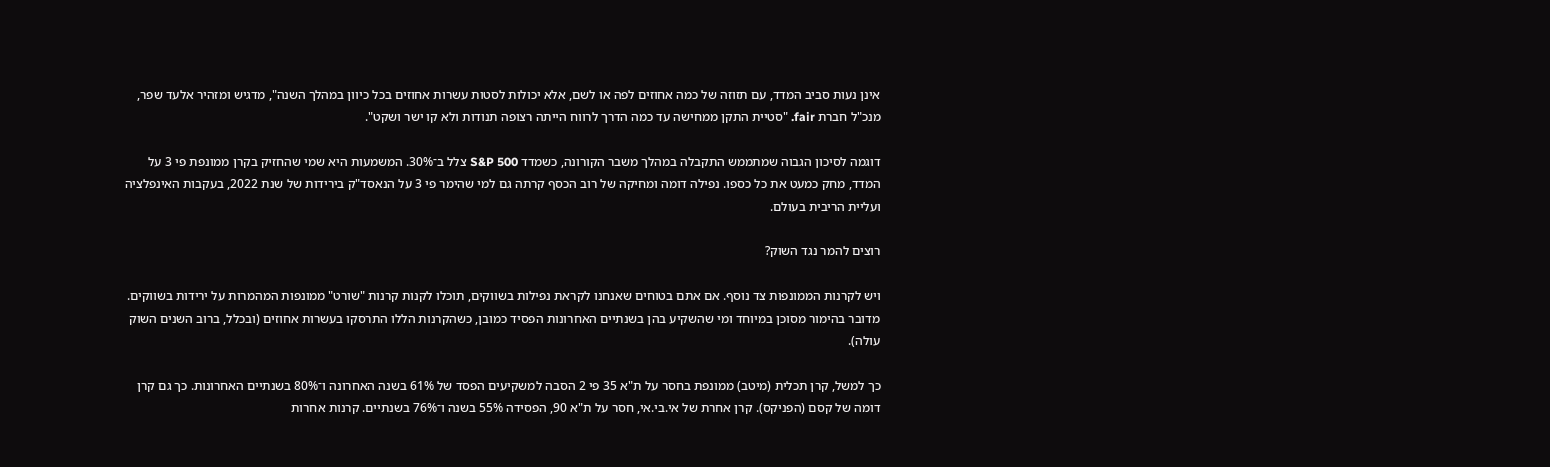אינן נעות סביב המדד, עם תזוזה של כמה אחוזים לפה או לשם, אלא יכולות לסטות עשרות אחוזים בכל כיוון במהלך השנה", מדגיש ומזהיר אלעד שפר, מנכ"ל חברת fair. "סטיית התקן ממחישה עד כמה הדרך לרווח הייתה רצופה תנודות ולא קו ישר ושקט".

דוגמה לסיכון הגבוה שמתממש התקבלה במהלך משבר הקורונה, כשמדד S&P 500 צלל ב־30%. המשמעות היא שמי שהחזיק בקרן ממונפת פי 3 על המדד, מחק כמעט את כל כספו. נפילה דומה ומחיקה של רוב הכסף קרתה גם למי שהימר פי 3 על הנאסד"ק בירידות של שנת 2022, בעקבות האינפלציה ועליית הריבית בעולם.

רוצים להמר נגד השוק?

ויש לקרנות הממונפות צד נוסף. אם אתם בטוחים שאנחנו לקראת נפילות בשווקים, תוכלו לקנות קרנות "שורט" ממונפות המהמרות על ירידות בשווקים. מדובר בהימור מסוכן במיוחד ומי שהשקיע בהן בשנתיים האחרונות הפסיד כמובן, כשהקרנות הללו התרסקו בעשרות אחוזים (ובכלל, ברוב השנים השוק עולה).

כך למשל, קרן תכלית (מיטב) ממונפת בחסר על ת"א 35 פי 2 הסבה למשקיעים הפסד של 61% בשנה האחרונה ו־80% בשנתיים האחרונות. כך גם קרן דומה של קסם (הפניקס). קרן אחרת של אי.בי.אי, חסר על ת"א 90, הפסידה 55% בשנה ו־76% בשנתיים. קרנות אחרות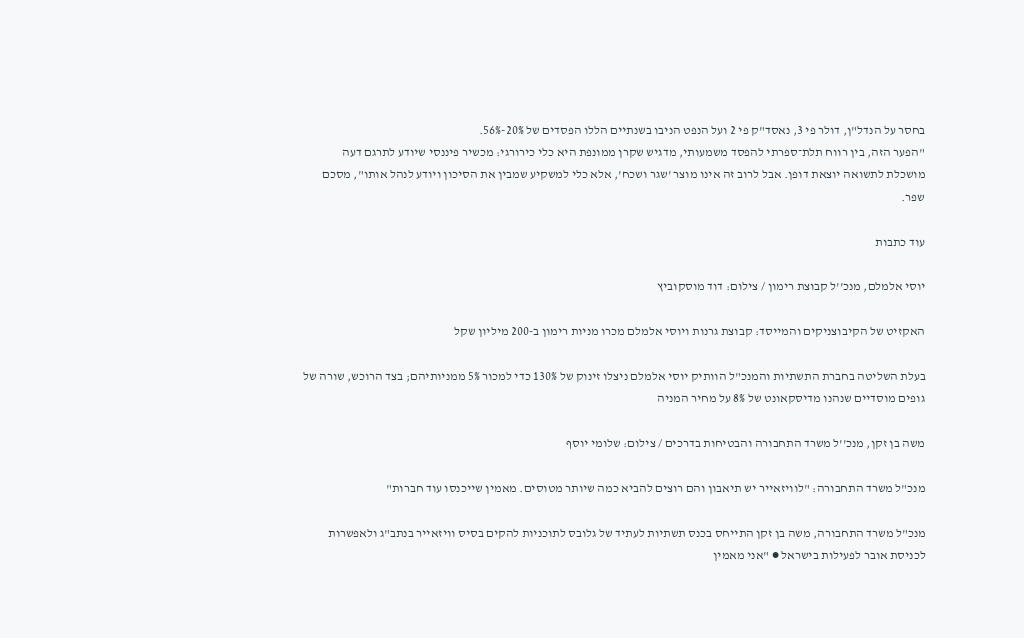בחסר על הנדל"ן, דולר פי 3, נאסד"ק פי 2 ועל הנפט הניבו בשנתיים הללו הפסדים של 20%-56%.
"הפער הזה, בין רווח תלת־ספרתי להפסד משמעותי, מדגיש שקרן ממונפת היא כלי כירורגי: מכשיר פיננסי שיודע לתרגם דעה מושכלת לתשואה יוצאת דופן. אבל לרוב זה אינו מוצר 'שגר ושכח', אלא כלי למשקיע שמבין את הסיכון ויודע לנהל אותו", מסכם שפר.

עוד כתבות

יוסי אלמלם, מנכ''ל קבוצת רימון / צילום: דוד מוסקוביץ

האקזיט של הקיבוצניקים והמייסד: קבוצת גרנות ויוסי אלמלם מכרו מניות רימון ב-200 מיליון שקל

בעלת השליטה בחברת התשתיות והמנכ"ל הוותיק יוסי אלמלם ניצלו זינוק של 130% כדי למכור 5% ממניותיהם; בצד הרוכש, שורה של גופים מוסדיים שנהנו מדיסקאונט של 8% על מחיר המניה

משה בן זקן, מנכ''ל משרד התחבורה והבטיחות בדרכים / צילום: שלומי יוסף

מנכ"ל משרד התחבורה: "לוויזאייר יש תיאבון והם רוצים להביא כמה שיותר מטוסים. מאמין שייכנסו עוד חברות"

מנכ"ל משרד התחבורה, משה בן זקן התייחס בכנס תשתיות לעתיד של גלובס לתוכניות להקים בסיס וויזאייר בנתב"ג ולאפשרות לכניסת אובר לפעילות בישראל ● "אני מאמין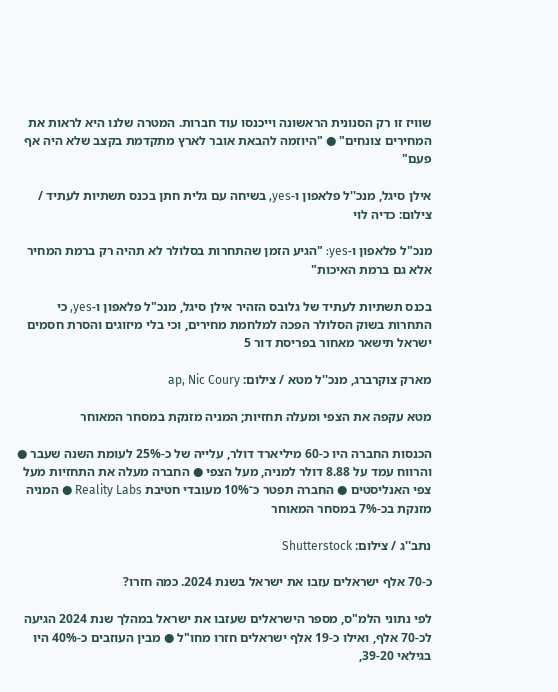שוויז זו רק הסנונית הראשונה וייכנסו עוד חברות. המטרה שלנו היא לראות את המחירים צונחים" ● "היוזמה להבאת אובר לארץ מתקדמת בקצב שלא היה אף פעם"

אילן סיגל, מנכ''ל פלאפון ו-yes, בשיחה עם גלית חתן בכנס תשתיות לעתיד / צילום: כדיה לוי

מנכ"ל פלאפון ו-yes: "הגיע הזמן שהתחרות בסלולר לא תהיה רק ברמת המחיר אלא גם ברמת האיכות"

בכנס תשתיות לעתיד של גלובס הזהיר אילן סיגל, מנכ"ל פלאפון ו-yes, כי התחרות בשוק הסלולר הפכה למלחמת מחירים, וכי בלי מיזוגים והסרת חסמים ישראל תישאר מאחור בפריסת דור 5

מארק צוקרברג, מנכ''ל מטא / צילום: ap, Nic Coury

מטא עקפה את הצפי ומעלה תחזיות; המניה מזנקת במסחר המאוחר

הכנסות החברה היו כ-60 מיליארד דולר, עלייה של כ-25% לעומת השנה שעבר ● והרווח עמד על 8.88 דולר למניה, מעל הצפי ● החברה מעלה את התחזיות מעל צפי האנליסטים ● החברה תפטר כ־10% מעובדי חטיבת Reality Labs ● המניה מזנקת בכ-7% במסחר המאוחר

נתב''ג / צילום: Shutterstock

כ-70 אלף ישראלים עזבו את ישראל בשנת 2024. כמה חזרו?

לפי נתוני הלמ"ס, מספר הישראלים שעזבו את ישראל במהלך שנת 2024 הגיעה לכ-70 אלף, ואילו כ-19 אלף ישראלים חזרו מחו"ל ● מבין העוזבים כ-40% היו בגילאי 39-20,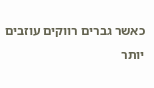כאשר גברים רווקים עוזבים יותר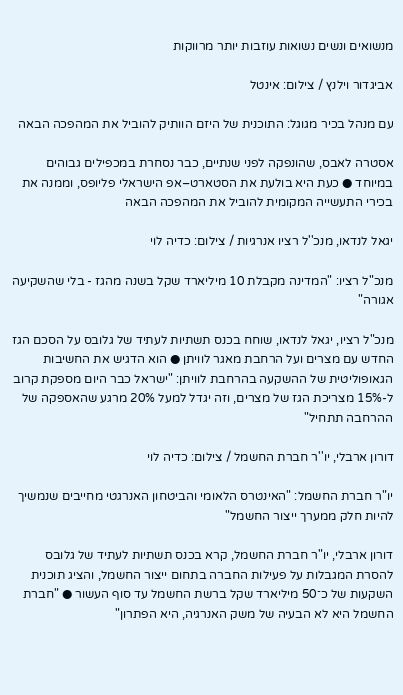מנשואים ונשים נשואות עוזבות יותר מרווקות

אביגדור וילנץ / צילום: אינטל

עם מנהל בכיר מגוגל: התוכנית של היזם הוותיק להוביל את המהפכה הבאה

אסטרה לאבס, שהונפקה לפני שנתיים, כבר נסחרת במכפילים גבוהים במיוחד ● כעת היא בולעת את הסטארט–אפ הישראלי פליופס, וממנה את בכירי התעשייה המקומית להוביל את המהפכה הבאה

יגאל לנדאו, מנכ''ל רציו אנרגיות / צילום: כדיה לוי

מנכ"ל רציו: "המדינה מקבלת 10 מיליארד שקל בשנה מהגז - בלי שהשקיעה אגורה"

מנכ"ל רציו, יגאל לנדאו, שוחח בכנס תשתיות לעתיד של גלובס על הסכם הגז החדש עם מצרים ועל הרחבת מאגר לוויתן ● הוא הדגיש את החשיבות הגאופוליטית של ההשקעה בהרחבת לוויתן: "ישראל כבר היום מספקת קרוב ל-15% מצריכת הגז של מצרים, וזה יגדל למעל 20% מרגע שהאספקה של ההרחבה תתחיל"

דורון ארבלי, יו''ר חברת החשמל / צילום: כדיה לוי

יו"ר חברת החשמל: "האינטרס הלאומי והביטחון האנרגטי מחייבים שנמשיך להיות חלק ממערך ייצור החשמל"

דורון ארבלי, יו"ר חברת החשמל, קרא בכנס תשתיות לעתיד של גלובס להסרת המגבלות על פעילות החברה בתחום ייצור החשמל, והציג תוכנית השקעות של כ־50 מיליארד שקל ברשת החשמל עד סוף העשור ● "חברת החשמל היא לא הבעיה של משק האנרגיה, היא הפתרון"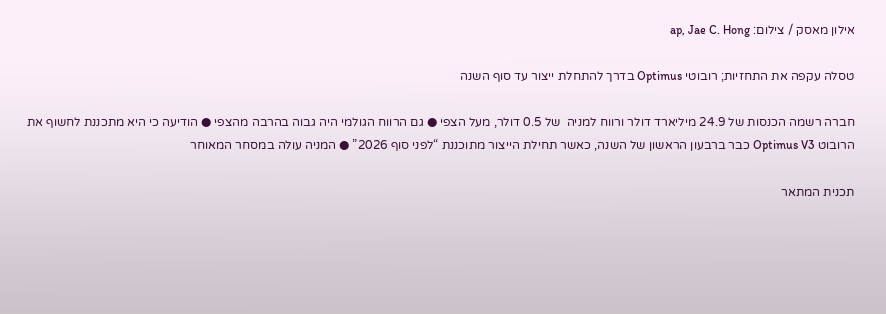אילון מאסק / צילום: ap, Jae C. Hong

טסלה עקפה את התחזיות; רובוטי Optimus בדרך להתחלת ייצור עד סוף השנה

חברה רשמה הכנסות של 24.9 מיליארד דולר ורווח למניה  של 0.5 דולר, מעל הצפי ● גם הרווח הגולמי היה גבוה בהרבה מהצפי ● הודיעה כי היא מתכננת לחשוף את  הרובוט Optimus V3 כבר ברבעון הראשון של השנה, כאשר תחילת הייצור מתוכננת “לפני סוף 2026” ● המניה עולה במסחר המאוחר

תכנית המתאר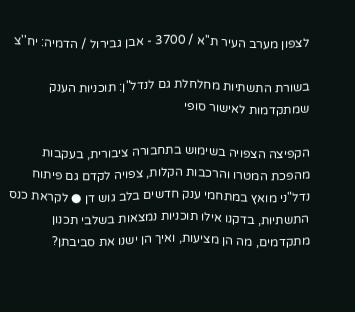לצפון מערב העיר ת''א / 3700 - אבן גבירול / הדמיה: יח''צ

בשורת התשתיות מחלחלת גם לנדל"ן: תוכניות הענק שמתקדמות לאישור סופי

הקפיצה הצפויה בשימוש בתחבורה ציבורית, בעקבות מהפכת המטרו והרכבות הקלות, צפויה לקדם גם פיתוח נדל"ני מואץ במתחמי ענק חדשים בלב גוש דן ● לקראת כנס התשתיות, בדקנו אילו תוכניות נמצאות בשלבי תכנון מתקדמים, מה הן מציעות, ואיך הן ישנו את סביבתן?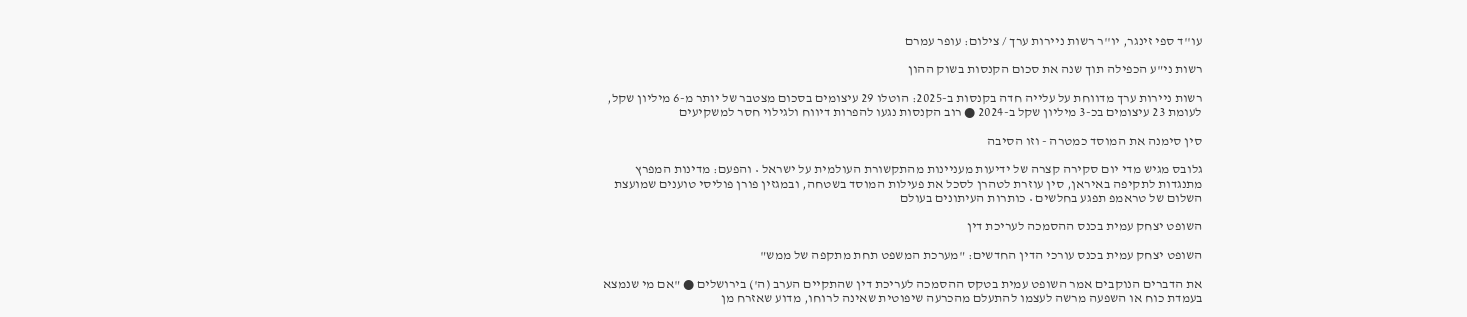עו''ד ספי זינגר, יו''ר רשות ניירות ערך / צילום: עופר עמרם

רשות ני"ע הכפילה תוך שנה את סכום הקנסות בשוק ההון

רשות ניירות ערך מדווחת על עלייה חדה בקנסות ב-2025: הוטלו 29 עיצומים בסכום מצטבר של יותר מ-6 מיליון שקל, לעומת 23 עיצומים בכ-3 מיליון שקל ב-2024 ● רוב הקנסות נגעו להפרות דיווח ולגילוי חסר למשקיעים

סין סימנה את המוסד כמטרה - וזו הסיבה

גלובס מגיש מדי יום סקירה קצרה של ידיעות מעניינות מהתקשורת העולמית על ישראל • והפעם: מדינות המפרץ מתנגדות לתקיפה באיראן, סין עוזרת לטהרן לסכל את פעילות המוסד בשטחה, ובמגזין פורן פוליסי טוענים שמועצת השלום של טראמפ תפגע בחלשים • כותרות העיתונים בעולם

השופט יצחק עמית בכנס ההסמכה לעריכת דין

השופט יצחק עמית בכנס עורכי הדין החדשים: "מערכת המשפט תחת מתקפה של ממש"

את הדברים הנוקבים אמר השופט עמית בטקס ההסמכה לעריכת דין שהתקיים הערב (ה') בירושלים ● "אם מי שנמצא בעמדת כוח או השפעה מרשה לעצמו להתעלם מהכרעה שיפוטית שאינה לרוחו, מדוע שאזרח מן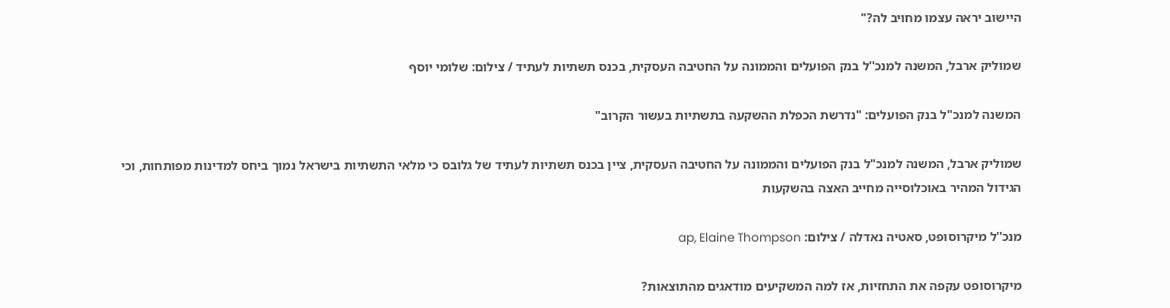היישוב יראה עצמו מחויב לה?"

שמוליק ארבל, המשנה למנכ''ל בנק הפועלים והממונה על החטיבה העסקית, בכנס תשתיות לעתיד / צילום: שלומי יוסף

המשנה למנכ"ל בנק הפועלים: "נדרשת הכפלת ההשקעה בתשתיות בעשור הקרוב"

שמוליק ארבל, המשנה למנכ"ל בנק הפועלים והממונה על החטיבה העסקית, ציין בכנס תשתיות לעתיד של גלובס כי מלאי התשתיות בישראל נמוך ביחס למדינות מפותחות, וכי הגידול המהיר באוכלוסייה מחייב האצה בהשקעות

מנכ''ל מיקרוסופט, סאטיה נאדלה / צילום: ap, Elaine Thompson

מיקרוסופט עקפה את התחזיות, אז למה המשקיעים מודאגים מהתוצאות?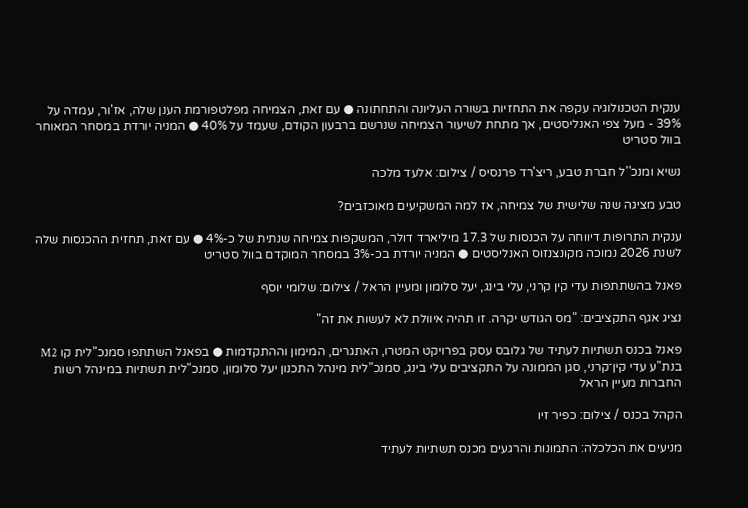ענקית הטכנולוגיה עקפה את התחזיות בשורה העליונה והתחתונה ● עם זאת, הצמיחה מפלטפורמת הענן שלה, אז'ור, עמדה על 39% - מעל צפי האנליסטים, אך מתחת לשיעור הצמיחה שנרשם ברבעון הקודם, שעמד על 40% ● המניה יורדת במסחר המאוחר בוול סטריט

נשיא ומנכ''ל חברת טבע, ריצ'רד פרנסיס / צילום: אלעד מלכה

טבע מציגה שנה שלישית של צמיחה, אז למה המשקיעים מאוכזבים?

ענקית התרופות דיווחה על הכנסות של 17.3 מיליארד דולר, המשקפות צמיחה שנתית של כ-4% ● עם זאת, תחזית ההכנסות שלה לשנת 2026 נמוכה מקונצנזוס האנליסטים ● המניה יורדת בכ-3% במסחר המוקדם בוול סטריט

פאנל בהשתתפות עדי קין קרני, עלי בינג, יעל סלומון ומעיין הראל / צילום: שלומי יוסף

נציג אגף התקציבים: "מס הגודש יקרה. זו תהיה איוולת לא לעשות את זה"

פאנל בכנס תשתיות לעתיד של גלובס עסק בפרויקט המטרו, האתגרים, המימון וההתקדמות ● בפאנל השתתפו סמנכ"לית קו M2 בנת"ע עדי קין־קרני, סגן הממונה על התקציבים עלי בינג, סמנכ"לית מינהל התכנון יעל סלומון, סמנכ"לית תשתיות במינהל רשות החברות מעיין הראל

הקהל בכנס / צילום: כפיר זיו

מניעים את הכלכלה: התמונות והרגעים מכנס תשתיות לעתיד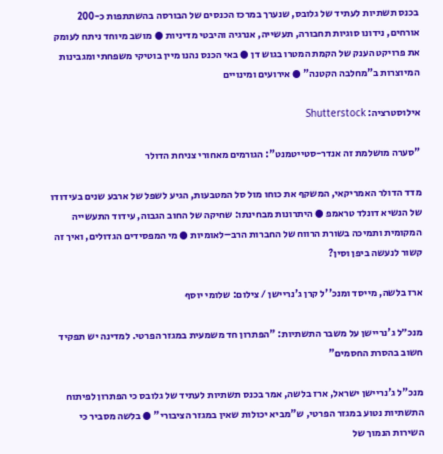בכנס תשתיות לעתיד של גלובס, שנערך במרכז הכנסים של הבורסה בהשתתפות כ-200 אורחים, נידונו סוגיות תחבורה, תעשייה, אנרגיה והיבטי מדיניות ● מושב מיוחד ניתח לעומק את פרויקט הענק של הקמת המטרו בגוש דן ● באי הכנס נהנו מיין בוטיקי משפחתי ומגבינות המיוצרות ב"מחלבה הקטנה" ● אירועים ומינויים

אילוסטרציה: Shutterstock

"סערה מושלמת זה אנדר-סטייטמנט": הגורמים מאחורי צניחת הדולר

מדד הדולר האמריקאי, המשקף את כוחו מול סל המטבעות, הגיע לשפל של ארבע שנים בעידודו של הנשיא דונלד טראמפ ● היתרונות מבחינתו: שחיקה של החוב הגבוה, עידוד התעשייה המקומית ותמיכה בשורת הרווח של החברות הרב–לאומיות ● מי המפסידים הגדולים, ואיך זה קשור לנעשה ביפן וסין?

ארז בלשה, מייסד ומנכ''ל קרן ג'נריישן / צילום: שלומי יוסף

מנכ״ל ג'נריישן על משבר התשתיות: "הפתרון חד משמעית במגזר הפרטי. למדינה יש תפקיד חשוב בהסרת החסמים"

מנכ"ל ג'נריישן ישראל, ארז בלשה, אמר בכנס תשתיות לעתיד של גלובס כי הפתרון לפיתוח התשתיות נטוע במגזר הפרטי, ש"מביא יכולות שאין במגזר הציבורי" ● בלשה מסביר כי השירות הנמוך של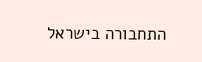התחבורה בישראל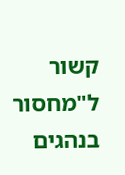קשור ל"מחסור בנהגים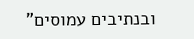ובנתיבים עמוסים"